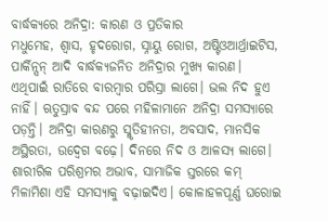ବାର୍ଦ୍ଧକ୍ୟରେ ଅନିଦ୍ରା: କାରଣ ଓ ପ୍ରତିକାର
ମଧୁମେହ, ଶ୍ୱାସ, ହୃଦରୋଗ, ସ୍ନାୟୁ ରୋଗ, ଅଷ୍ଟିଓଆର୍ଥ୍ରାଇଟିସ, ପାର୍କିନ୍ସନ୍ ଆଦି ବାର୍ଦ୍ଧକ୍ୟଜନିତ ଅନିଦ୍ରାର ମୁଖ୍ୟ କାରଣ। ଏଥିପାଇଁ ରାତିରେ ବାରମ୍ବାର ପରିସ୍ରା ଲାଗେ। ଭଲ ନିଦ ହୁଏ ନାହିଁ। ଋତୁସ୍ରାବ ବନ୍ଦ ପରେ ମହିଳାମାନେ ଅନିଦ୍ରା ସମସ୍ୟାରେ ପଡ଼ନ୍ତି। ଅନିଦ୍ରା କାରଣରୁ ସ୍ମୃତିହୀନତା, ଅବସାଦ, ମାନସିକ ଅସ୍ଥିରତା, ଉଦ୍ବେଗ ବଢ଼େ। ଦିନରେ ନିଦ ଓ ଆଳସ୍ୟ ଲାଗେ। ଶାରୀରିକ ପରିଶ୍ରମର ଅଭାବ, ସାମାଜିକ ସ୍ତରରେ କମ୍ ମିଳାମିଶା ଏହି ସମସ୍ୟାକୁ ବଢ଼ାଇଦିଏ। କୋଳାହଳପୂର୍ଣ୍ଣ ଘରୋଇ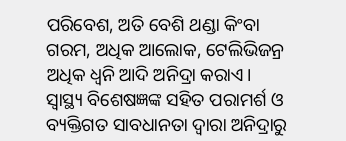ପରିବେଶ, ଅତି ବେଶି ଥଣ୍ଡା କିଂବା ଗରମ, ଅଧିକ ଆଲୋକ, ଟେଲିଭିଜନ୍ର ଅଧିକ ଧ୍ୱନି ଆଦି ଅନିଦ୍ରା କରାଏ। ସ୍ୱାସ୍ଥ୍ୟ ବିଶେଷଜ୍ଞଙ୍କ ସହିତ ପରାମର୍ଶ ଓ ବ୍ୟକ୍ତିଗତ ସାବଧାନତା ଦ୍ୱାରା ଅନିଦ୍ରାରୁ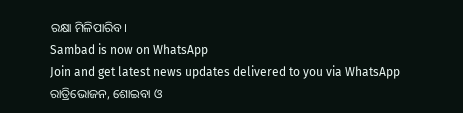ରକ୍ଷା ମିଳିପାରିବ।
Sambad is now on WhatsApp
Join and get latest news updates delivered to you via WhatsApp
ରାତ୍ରିଭୋଜନ, ଶୋଇବା ଓ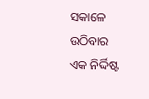ସକାଳେ ଉଠିବାର ଏକ ନିର୍ଦ୍ଦିଷ୍ଟ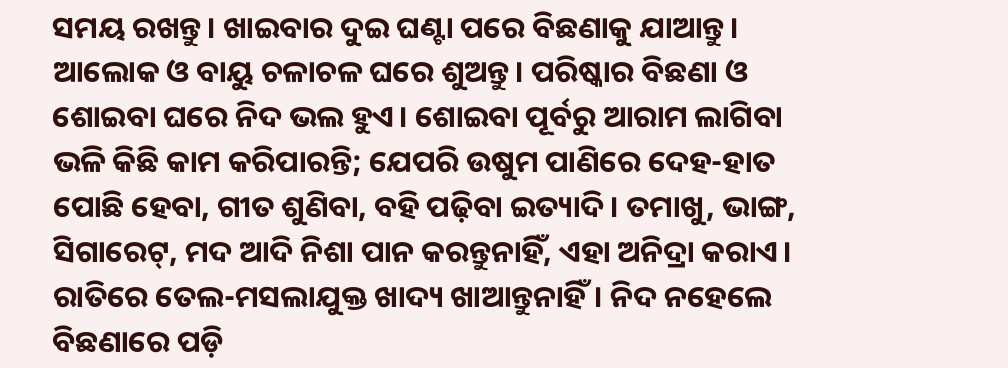ସମୟ ରଖନ୍ତୁ। ଖାଇବାର ଦୁଇ ଘଣ୍ଟା ପରେ ବିଛଣାକୁ ଯାଆନ୍ତୁ। ଆଲୋକ ଓ ବାୟୁ ଚଳାଚଳ ଘରେ ଶୁଅନ୍ତୁ। ପରିଷ୍କାର ବିଛଣା ଓ ଶୋଇବା ଘରେ ନିଦ ଭଲ ହୁଏ। ଶୋଇବା ପୂର୍ବରୁ ଆରାମ ଲାଗିବା ଭଳି କିଛି କାମ କରିପାରନ୍ତି; ଯେପରି ଉଷୁମ ପାଣିରେ ଦେହ-ହାତ ପୋଛି ହେବା, ଗୀତ ଶୁଣିବା, ବହି ପଢ଼ିବା ଇତ୍ୟାଦି। ତମାଖୁ, ଭାଙ୍ଗ, ସିଗାରେଟ୍, ମଦ ଆଦି ନିଶା ପାନ କରନ୍ତୁନାହିଁ, ଏହା ଅନିଦ୍ରା କରାଏ। ରାତିରେ ତେଲ-ମସଲାଯୁକ୍ତ ଖାଦ୍ୟ ଖାଆନ୍ତୁନାହିଁ। ନିଦ ନହେଲେ ବିଛଣାରେ ପଡ଼ି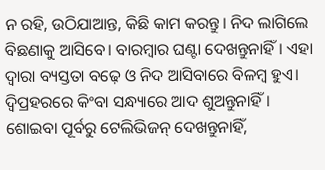ନ ରହି, ଉଠିଯାଆନ୍ତ, କିଛି କାମ କରନ୍ତୁ। ନିଦ ଲାଗିଲେ ବିଛଣାକୁ ଆସିବେ। ବାରମ୍ବାର ଘଣ୍ଟା ଦେଖନ୍ତୁନାହିଁ। ଏହା ଦ୍ୱାରା ବ୍ୟସ୍ତତା ବଢ଼େ ଓ ନିଦ ଆସିବାରେ ବିଳମ୍ବ ହୁଏ। ଦ୍ୱିପ୍ରହରରେ କିଂବା ସନ୍ଧ୍ୟାରେ ଆଦ ଶୁଅନ୍ତୁନାହିଁ। ଶୋଇବା ପୂର୍ବରୁ ଟେଲିଭିଜନ୍ ଦେଖନ୍ତୁନାହିଁ,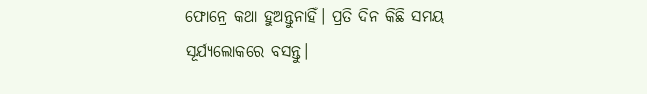ଫୋନ୍ରେ କଥା ହୁଅନ୍ତୁନାହିଁ। ପ୍ରତି ଦିନ କିଛି ସମୟ ସୂର୍ଯ୍ୟଲୋକରେ ବସନ୍ତୁ।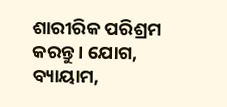ଶାରୀରିକ ପରିଶ୍ରମ କରନ୍ତୁ। ଯୋଗ, ବ୍ୟାୟାମ,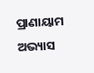ପ୍ରାଣାୟାମ ଅଭ୍ୟାସ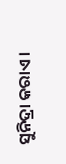ସୁନିଦ୍ରା କରାଏ।